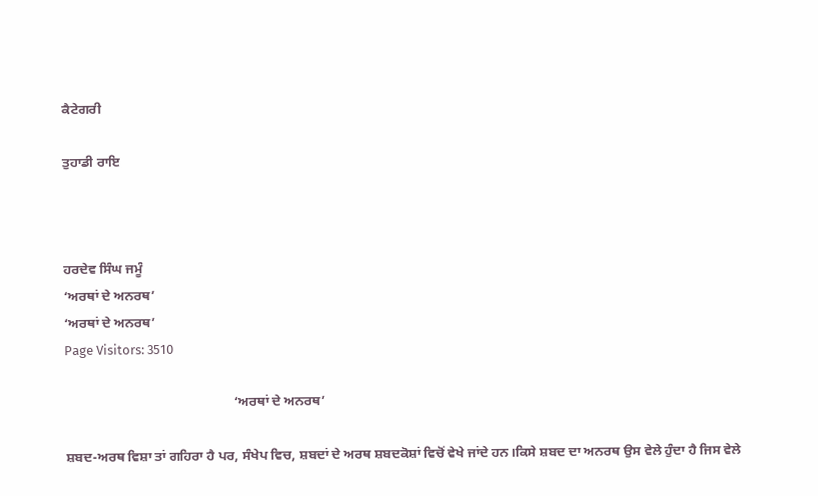ਕੈਟੇਗਰੀ

ਤੁਹਾਡੀ ਰਾਇ



ਹਰਦੇਵ ਸਿੰਘ ਜਮੂੰ
‘ਅਰਥਾਂ ਦੇ ਅਨਰਥ’
‘ਅਰਥਾਂ ਦੇ ਅਨਰਥ’
Page Visitors: 3510

                                                  ‘ਅਰਥਾਂ ਦੇ ਅਨਰਥ’

ਸ਼ਬਦ-ਅਰਥ ਵਿਸ਼ਾ ਤਾਂ ਗਹਿਰਾ ਹੈ ਪਰ, ਸੰਖੇਪ ਵਿਚ, ਸ਼ਬਦਾਂ ਦੇ ਅਰਥ ਸ਼ਬਦਕੋਸ਼ਾਂ ਵਿਚੋਂ ਵੇਖੇ ਜਾਂਦੇ ਹਨ।ਕਿਸੇ ਸ਼ਬਦ ਦਾ ਅਨਰਥ ਉਸ ਵੇਲੇ ਹੁੰਦਾ ਹੈ ਜਿਸ ਵੇਲੇ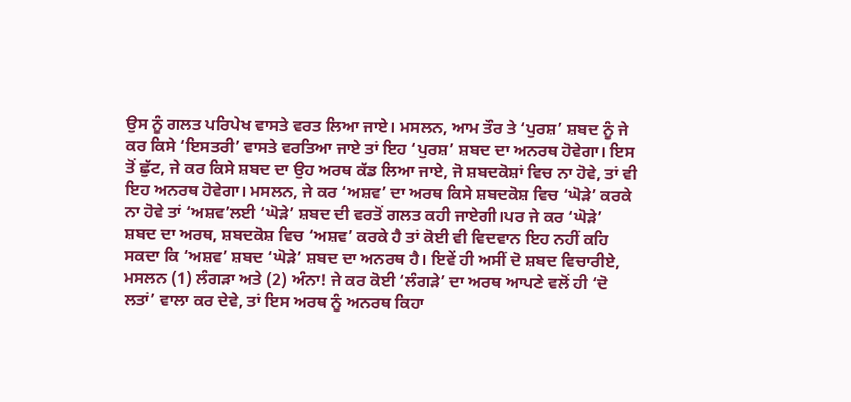ਉਸ ਨੂੰ ਗਲਤ ਪਰਿਪੇਖ ਵਾਸਤੇ ਵਰਤ ਲਿਆ ਜਾਏ। ਮਸਲਨ, ਆਮ ਤੌਰ ਤੇ ‘ਪੁਰਸ਼’ ਸ਼ਬਦ ਨੂੰ ਜੇ ਕਰ ਕਿਸੇ ‘ਇਸਤਰੀ’ ਵਾਸਤੇ ਵਰਤਿਆ ਜਾਏ ਤਾਂ ਇਹ ‘ਪੁਰਸ਼’ ਸ਼ਬਦ ਦਾ ਅਨਰਥ ਹੋਵੇਗਾ। ਇਸ ਤੋਂ ਛੁੱਟ, ਜੇ ਕਰ ਕਿਸੇ ਸ਼ਬਦ ਦਾ ਉਹ ਅਰਥ ਕੱਡ ਲਿਆ ਜਾਏ, ਜੋ ਸ਼ਬਦਕੋਸ਼ਾਂ ਵਿਚ ਨਾ ਹੋਵੇ, ਤਾਂ ਵੀ ਇਹ ਅਨਰਥ ਹੋਵੇਗਾ। ਮਸਲਨ, ਜੇ ਕਰ ‘ਅਸ਼ਵ’ ਦਾ ਅਰਥ ਕਿਸੇ ਸ਼ਬਦਕੋਸ਼ ਵਿਚ ‘ਘੋੜੇ’ ਕਰਕੇ ਨਾ ਹੋਵੇ ਤਾਂ ‘ਅਸ਼ਵ’ਲਈ ‘ਘੋੜੇ’ ਸ਼ਬਦ ਦੀ ਵਰਤੋਂ ਗਲਤ ਕਹੀ ਜਾਏਗੀ।ਪਰ ਜੇ ਕਰ ‘ਘੋੜੇ’ ਸ਼ਬਦ ਦਾ ਅਰਥ, ਸ਼ਬਦਕੋਸ਼ ਵਿਚ ‘ਅਸ਼ਵ’ ਕਰਕੇ ਹੈ ਤਾਂ ਕੋਈ ਵੀ ਵਿਦਵਾਨ ਇਹ ਨਹੀਂ ਕਹਿ ਸਕਦਾ ਕਿ ‘ਅਸ਼ਵ’ ਸ਼ਬਦ ‘ਘੋੜੇ’ ਸ਼ਬਦ ਦਾ ਅਨਰਥ ਹੈ। ਇਵੇਂ ਹੀ ਅਸੀਂ ਦੋ ਸ਼ਬਦ ਵਿਚਾਰੀਏ, ਮਸਲਨ (1) ਲੰਗੜਾ ਅਤੇ (2) ਅੰਨਾ! ਜੇ ਕਰ ਕੋਈ ‘ਲੰਗੜੇ’ ਦਾ ਅਰਥ ਆਪਣੇ ਵਲੋਂ ਹੀ ‘ਦੋ ਲਤਾਂ’ ਵਾਲਾ ਕਰ ਦੇਵੇ, ਤਾਂ ਇਸ ਅਰਥ ਨੂੰ ਅਨਰਥ ਕਿਹਾ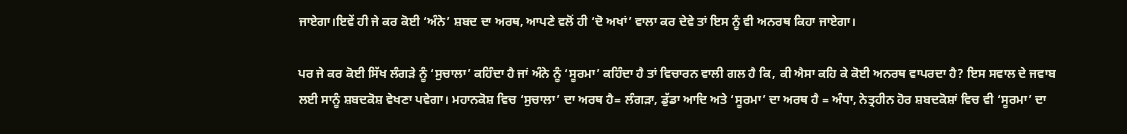ਜਾਏਗਾ।ਇਵੇਂ ਹੀ ਜੇ ਕਰ ਕੋਈ ‘ਅੰਨੇ’ ਸ਼ਬਦ ਦਾ ਅਰਥ, ਆਪਣੇ ਵਲੋਂ ਹੀ ‘ਦੋ ਅਖਾਂ’ ਵਾਲਾ ਕਰ ਦੇਵੇ ਤਾਂ ਇਸ ਨੂੰ ਵੀ ਅਨਰਥ ਕਿਹਾ ਜਾਏਗਾ।

ਪਰ ਜੇ ਕਰ ਕੋਈ ਸਿੱਖ ਲੰਗੜੇ ਨੂੰ ‘ਸੁਚਾਲਾ’ ਕਹਿੰਦਾ ਹੈ ਜਾਂ ਅੰਨੇ ਨੂੰ ‘ਸੂਰਮਾ’ ਕਹਿੰਦਾ ਹੈ ਤਾਂ ਵਿਚਾਰਨ ਵਾਲੀ ਗਲ ਹੈ ਕਿ, ਕੀ ਐਸਾ ਕਹਿ ਕੇ ਕੋਈ ਅਨਰਥ ਵਾਪਰਦਾ ਹੈ? ਇਸ ਸਵਾਲ ਦੇ ਜਵਾਬ ਲਈ ਸਾਨੂੰ ਸ਼ਬਦਕੋਸ਼ ਵੇਖਣਾ ਪਵੇਗਾ। ਮਹਾਨਕੋਸ਼ ਵਿਚ ‘ਸੁਚਾਲਾ’ ਦਾ ਅਰਥ ਹੈ= ਲੰਗੜਾ, ਡੁੱਡਾ ਆਦਿ ਅਤੇ ‘ਸੂਰਮਾ’ ਦਾ ਅਰਥ ਹੈ = ਅੰਧਾ, ਨੇਤ੍ਰਹੀਨ ਹੋਰ ਸ਼ਬਦਕੋਸ਼ਾਂ ਵਿਚ ਵੀ ‘ਸੂਰਮਾ’ ਦਾ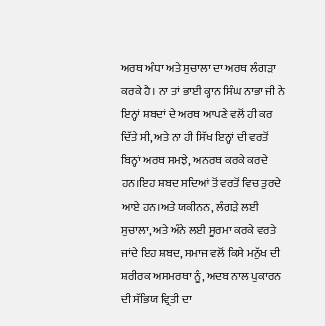ਅਰਥ ਅੰਧਾ ਅਤੇ ਸੁਚਾਲਾ ਦਾ ਅਰਥ ਲੰਗੜਾ ਕਰਕੇ ਹੈ। ਨਾ ਤਾਂ ਭਾਈ ਕ੍ਹਾਨ ਸਿੰਘ ਨਾਭਾ ਜੀ ਨੇ ਇਨ੍ਹਾਂ ਸ਼ਬਦਾਂ ਦੇ ਅਰਥ ਆਪਣੇ ਵਲੋਂ ਹੀ ਕਰ ਦਿੱਤੇ ਸੀ, ਅਤੇ ਨਾ ਹੀ ਸਿੱਖ ਇਨ੍ਹਾਂ ਦੀ ਵਰਤੋਂ ਬਿਨ੍ਹਾਂ ਅਰਥ ਸਮਝੇ, ਅਨਰਥ ਕਰਕੇ ਕਰਦੇ ਹਨ।ਇਹ ਸ਼ਬਦ ਸਦਿਆਂ ਤੋਂ ਵਰਤੋਂ ਵਿਚ ਤੁਰਦੇ ਆਏ ਹਨ।ਅਤੇ ਯਕੀਨਨ, ਲੰਗੜੇ ਲਈ ਸੁਚਾਲਾ, ਅਤੇ ਅੰਨੇ ਲਈ ਸੂਰਮਾ ਕਰਕੇ ਵਰਤੇ ਜਾਂਦੇ ਇਹ ਸ਼ਬਦ, ਸਮਾਜ ਵਲੋਂ ਕਿਸੇ ਮਨੁੱਖ ਦੀ ਸ਼ਰੀਰਕ ਅਸਮਰਥਾ ਨੂੰ, ਅਦਬ ਨਾਲ ਪੁਕਾਰਨ ਦੀ ਸੱਭਿਯ ਵ੍ਰਿਤੀ ਦਾ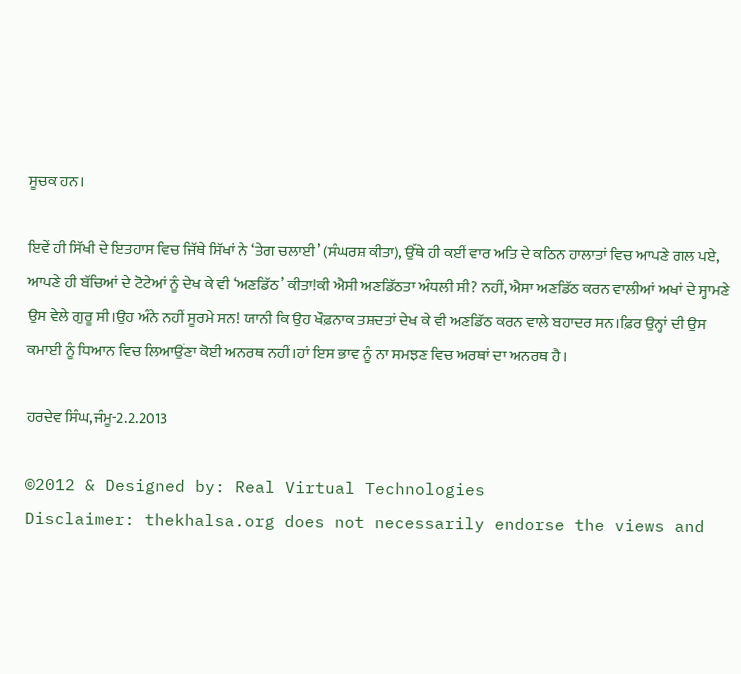ਸੂਚਕ ਹਨ।

ਇਵੇਂ ਹੀ ਸਿੱਖੀ ਦੇ ਇਤਹਾਸ ਵਿਚ ਜਿੱਥੇ ਸਿੱਖਾਂ ਨੇ ‘ਤੇਗ ਚਲਾਈ’ (ਸੰਘਰਸ਼ ਕੀਤਾ), ਉੱਥੇ ਹੀ ਕਈਂ ਵਾਰ ਅਤਿ ਦੇ ਕਠਿਨ ਹਾਲਾਤਾਂ ਵਿਚ ਆਪਣੇ ਗਲ ਪਏ, ਆਪਣੇ ਹੀ ਬੱਚਿਆਂ ਦੇ ਟੋਟੇਆਂ ਨੂੰ ਦੇਖ ਕੇ ਵੀ ‘ਅਣਡਿੱਠ’ ਕੀਤਾ!ਕੀ ਐਸੀ ਅਣਡਿੱਠਤਾ ਅੰਧਲੀ ਸੀ? ਨਹੀਂ, ਐਸਾ ਅਣਡਿੱਠ ਕਰਨ ਵਾਲੀਆਂ ਅਖਾਂ ਦੇ ਸ੍ਹਾਮਣੇ ਉਸ ਵੇਲੇ ਗੁਰੂ ਸੀ।ਉਹ ਅੰਨੇ ਨਹੀਂ ਸੂਰਮੇ ਸਨ! ਯਾਨੀ ਕਿ ਉਹ ਖੌਫ਼ਨਾਕ ਤਸ਼ਦਤਾਂ ਦੇਖ ਕੇ ਵੀ ਅਣਡਿੱਠ ਕਰਨ ਵਾਲੇ ਬਹਾਦਰ ਸਨ।ਫ਼ਿਰ ਉਨ੍ਹਾਂ ਦੀ ਉਸ ਕਮਾਈ ਨੂੰ ਧਿਆਨ ਵਿਚ ਲਿਆਉਂਣਾ ਕੋਈ ਅਨਰਥ ਨਹੀਂ।ਹਾਂ ਇਸ ਭਾਵ ਨੂੰ ਨਾ ਸਮਝਣ ਵਿਚ ਅਰਥਾਂ ਦਾ ਅਨਰਥ ਹੈ।

ਹਰਦੇਵ ਸਿੰਘ,ਜੰਮੂ-2.2.2013

©2012 & Designed by: Real Virtual Technologies
Disclaimer: thekhalsa.org does not necessarily endorse the views and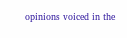opinions voiced in the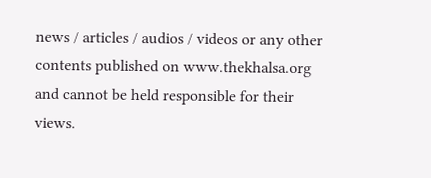news / articles / audios / videos or any other contents published on www.thekhalsa.org and cannot be held responsible for their views.